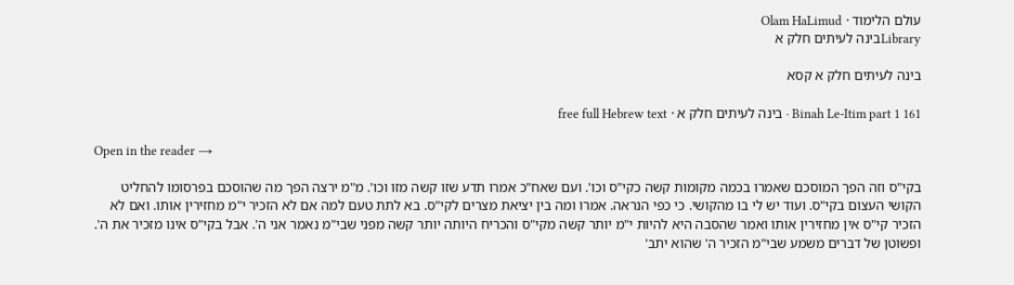עולם הלימוד · Olam HaLimud
Libraryבינה לעיתים חלק א

בינה לעיתים חלק א קסא

Binah Le-Itim part 1 161 · בינה לעיתים חלק א · free full Hebrew text

Open in the reader →

בקי"ס וזה הפך המוסכם שאמרו בכמה מקומות קשה כקי"ס וכו'. ועם שאח"כ אמרו תדע שזו קשה מזו וכו'. מ"מ ירצה הפך מה שהוסכם בפרסומו להחליט הקושי העצום בקי"ס. ועוד יש לי בו מהקושי. כי כפי הנראה. אמרו ומה בין יציאת מצרים לקי"ס. בא לתת טעם למה אם לא הזכיר י"מ מחזירין אותו. ואם לא הזכיר קי"ס אין מחזירין אותו ואמר שהסבה היא להיות י"מ יותר קשה מקי"ס והכריח היותה יותר קשה מפני שבי"מ נאמר אני ה'. אבל בקי"ס אינו מזכיר את ה'. ופשוטן של דברים משמע שבי"מ הזכיר ה' שהוא יתב'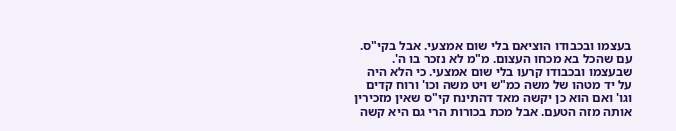בעצמו ובכבודו הוציאם בלי שום אמצעי. אבל בקי"ס. עם שהכל בא מכחו העצום. מ"מ לא נזכר בו ה'. שבעצמו ובכבודו קרעו בלי שום אמצעי. כי הלא היה על יד מטהו של משה כמ"ש ויט משה וכו' ורוח קדים וגו' ואם הוא כן יקשה מאד דהתינח קי"ס שאין מזכירין אותה מזה הטעם. אבל מכת בכורות הרי גם היא קשה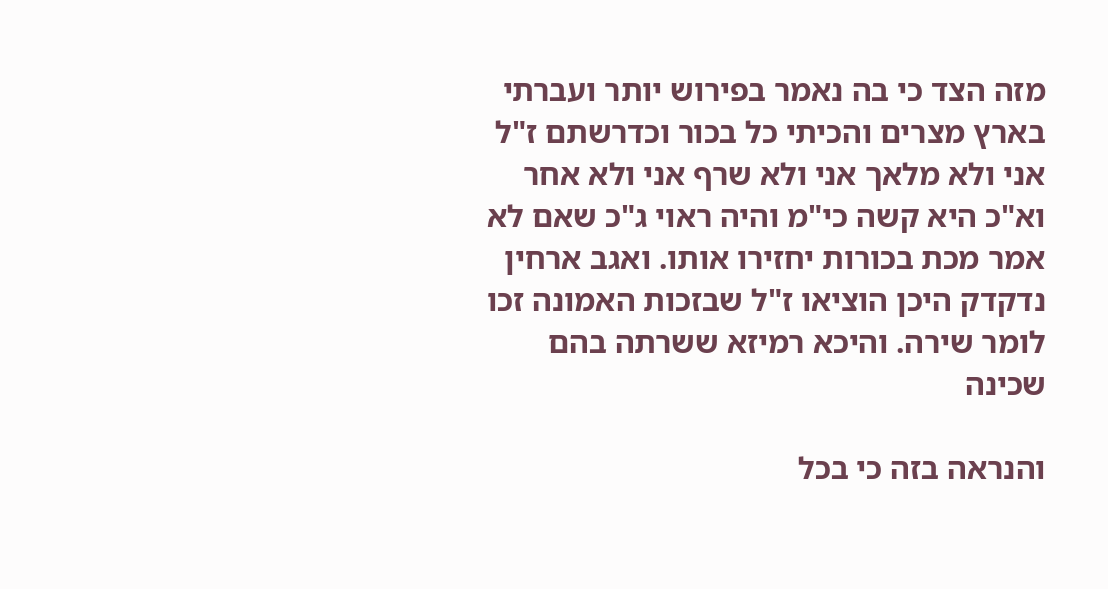מזה הצד כי בה נאמר בפירוש יותר ועברתי בארץ מצרים והכיתי כל בכור וכדרשתם ז"ל אני ולא מלאך אני ולא שרף אני ולא אחר וא"כ היא קשה כי"מ והיה ראוי ג"כ שאם לא אמר מכת בכורות יחזירו אותו. ואגב ארחין נדקדק היכן הוציאו ז"ל שבזכות האמונה זכו לומר שירה. והיכא רמיזא ששרתה בהם שכינה

והנראה בזה כי בכל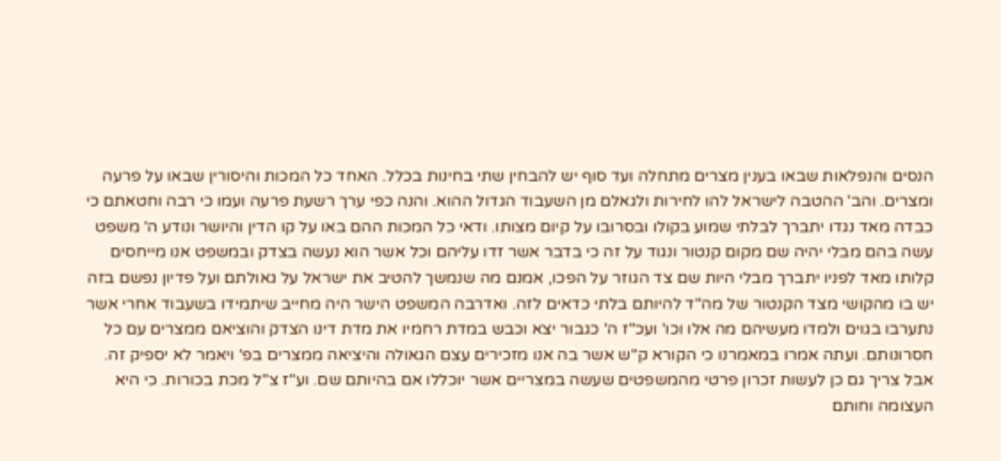הנסים והנפלאות שבאו בענין מצרים מתחלה ועד סוף יש להבחין שתי בחינות בכלל. האחד כל המכות והיסורין שבאו על פרעה ומצרים. והב' ההטבה לישראל להו לחירות ולגאלם מן השעבוד הגדול ההוא. והנה כפי ערך רשעת פרעה ועמו כי רבה וחטאתם כי כבדה מאד נגדו יתברך לבלתי שמוע בקולו ובסרובו על קיום מצותו. ודאי כל המכות ההם באו על קו הדין והיושר ונודע ה' משפט עשה בהם מבלי יהיה שם מקום קנטור ונגוד על זה כי בדבר אשר זדו עליהם וכל אשר הוא נעשה בצדק ובמשפט אנו מייחסים קלותו מאד לפניו יתברך מבלי היות שם צד הגוזר על הפכו, אמנם מה שנמשך להטיב את ישראל על גאולתם ועל פדיון נפשם בזה יש בו מהקושי מצד הקנטור של מה"ד להיותם בלתי כדאים לזה. ואדרבה המשפט הישר היה מחייב שיתמידו בשעבוד אחרי אשר נתערבו בגוים ולמדו מעשיהם מה אלו וכו' ועכ"ז ה' כגבור יצא וכבש במדת רחמיו את מדת דינו הצדק והוציאם ממצרים עם כל חסרונותם. ועתה אמרו במאמרנו כי הקורא ק"ש אשר בה אנו מזכירים עצם הגאולה והיציאה ממצרים בפ' ויאמר לא יספיק זה. אבל צריך גם כן לעשות זכרון פרטי מהמשפטים שעשה במצריים אשר יוכללו אם בהיותם שם. וע"ז צ"ל מכת בכורות. כי היא העצומה וחותם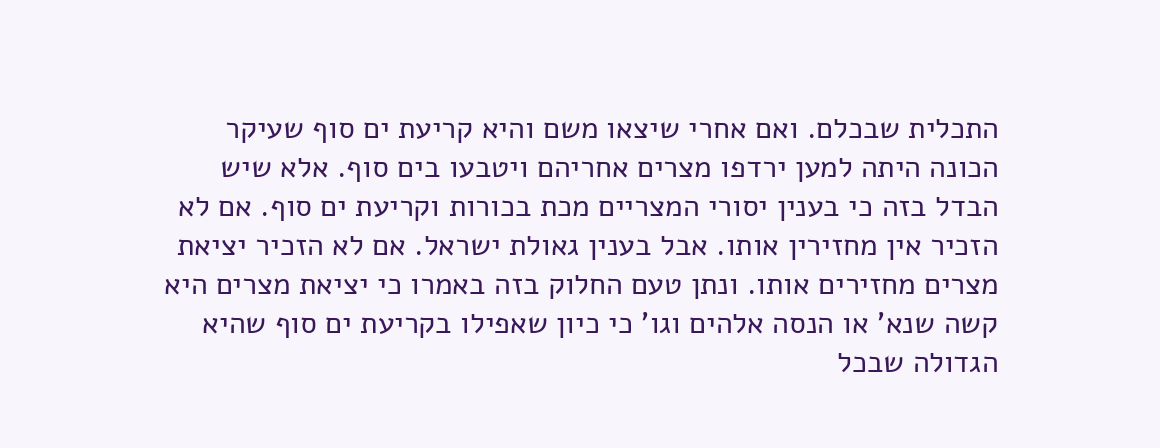התכלית שבכלם. ואם אחרי שיצאו משם והיא קריעת ים סוף שעיקר הכונה היתה למען ירדפו מצרים אחריהם ויטבעו בים סוף. אלא שיש הבדל בזה כי בענין יסורי המצריים מכת בכורות וקריעת ים סוף. אם לא הזכיר אין מחזירין אותו. אבל בענין גאולת ישראל. אם לא הזכיר יציאת מצרים מחזירים אותו. ונתן טעם החלוק בזה באמרו כי יציאת מצרים היא קשה שנא' או הנסה אלהים וגו' כי כיון שאפילו בקריעת ים סוף שהיא הגדולה שבכל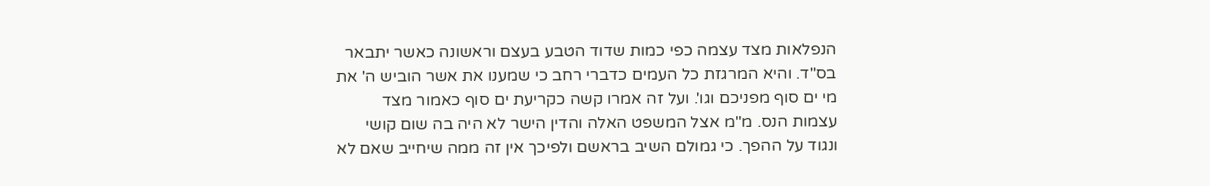הנפלאות מצד עצמה כפי כמות שדוד הטבע בעצם וראשונה כאשר יתבאר בס"ד. והיא המרגזת כל העמים כדברי רחב כי שמענו את אשר הוביש ה' את מי ים סוף מפניכם וגו'. ועל זה אמרו קשה כקריעת ים סוף כאמור מצד עצמות הנס. מ"מ אצל המשפט האלה והדין הישר לא היה בה שום קושי ונגוד על ההפך. כי גמולם השיב בראשם ולפיכך אין זה ממה שיחייב שאם לא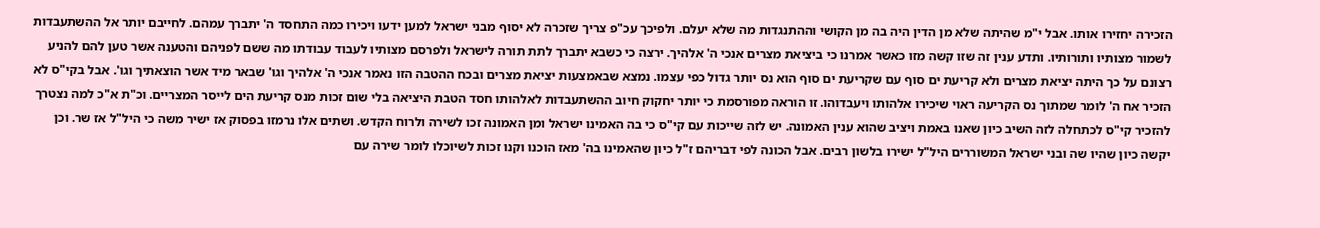הזכירה יחזירו אותו. אבל י"מ שהיתה שלא מן הדין היה בה מן הקושי וההתנגדות מה שלא יעלם. ולפיכך עכ"פ צריך שזכרה לא יסוף מבני ישראל למען ידעו ויכירו כמה התחסד ה' יתברך עמהם. לחייבם יותר אל ההשתעבדות לשמור מצותיו ותורותיו. ותדע ענין זה שזו קשה מזו כאשר אמרנו כי ביציאת מצרים אנכי ה' אלהיך. ירצה כי כשבא יתברך לתת תורה לישראל ולפרסם מצותיו לעבוד עבודתו מה ששם לפניהם והטענה אשר טען להם להניע רצונם על כך היתה יציאת מצרים ולא קריעת ים סוף עם שקריעת ים סוף הוא נס יותר גדול כפי עצמו. נמצא שבאמצעות יציאת מצרים ובכח ההטבה הזו נאמר אנכי ה' אלהיך וגו' שבאר מיד אשר הוצאתיך וגו'. אבל בקי"ס לא הזכיר אח ה' לומר שמתוך נס הקריעה ראוי שיכירו אלהותו ויעבדוהו. זו הוראה מפורסמת כי יותר יחקוק חיוב ההשתעבדות לאלהותו חסד הטבת היציאה בלי שום זכות מנס קריעת הים לייסר המצריים. וכ"ת א"כ למה נצטרך להזכיר קי"ס לכתחלה לזה השיב כיון שאנו באמת ויציב שהוא ענין האמונה. יש לזה שייכות עם קי"ס כי בה האמינו ישראל ומן האמונה זכו לשירה ולרוח הקדש. ושתים אלו נרמזו בפסוק אז ישיר משה כי היל"ל אז שר. וכן יקשה כיון שהיו שה ובני ישראל המשוררים היל"ל ישירו בלשון רבים. אבל הכונה לפי דבריהם ז"ל כיון שהאמינו בה' מאז הוכנו וקנו זכות לשיוכלו לומר שירה עם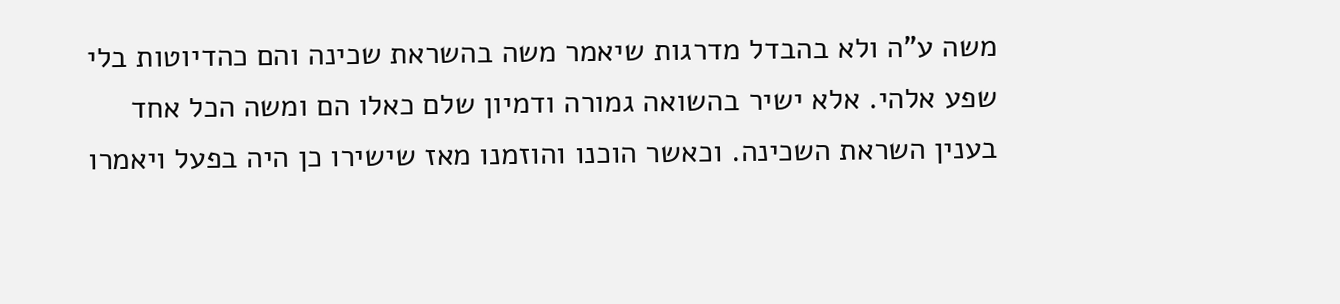משה ע"ה ולא בהבדל מדרגות שיאמר משה בהשראת שכינה והם כהדיוטות בלי שפע אלהי. אלא ישיר בהשואה גמורה ודמיון שלם כאלו הם ומשה הכל אחד בענין השראת השכינה. וכאשר הוכנו והוזמנו מאז שישירו כן היה בפעל ויאמרו